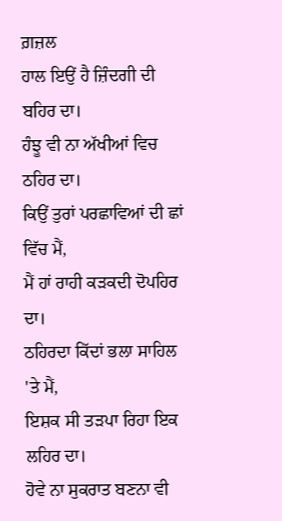ਗ਼ਜ਼ਲ
ਹਾਲ ਇਉਂ ਹੈ ਜ਼ਿੰਦਗੀ ਦੀ ਬਹਿਰ ਦਾ।
ਹੰਝੂ ਵੀ ਨਾ ਅੱਖੀਆਂ ਵਿਚ ਠਹਿਰ ਦਾ।
ਕਿਉਂ ਤੁਰਾਂ ਪਰਛਾਵਿਆਂ ਦੀ ਛਾਂ ਵਿੱਚ ਮੈਂ,
ਮੈਂ ਹਾਂ ਰਾਹੀ ਕੜਕਦੀ ਦੋਪਹਿਰ ਦਾ।
ਠਹਿਰਦਾ ਕਿੱਦਾਂ ਭਲਾ ਸਾਹਿਲ 'ਤੇ ਮੈਂ,
ਇਸ਼ਕ ਸੀ ਤੜਪਾ ਰਿਹਾ ਇਕ ਲਹਿਰ ਦਾ।
ਹੋਵੇ ਨਾ ਸੁਕਰਾਤ ਬਣਨਾ ਵੀ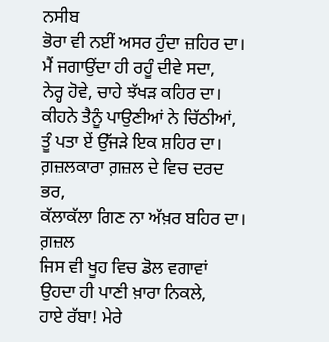ਨਸੀਬ
ਭੋਰਾ ਵੀ ਨਈਂ ਅਸਰ ਹੁੰਦਾ ਜ਼ਹਿਰ ਦਾ।
ਮੈਂ ਜਗਾਉਂਦਾ ਹੀ ਰਹੂੰ ਦੀਵੇ ਸਦਾ,
ਨੇਰ੍ਹ ਹੋਵੇ, ਚਾਹੇ ਝੱਖੜ ਕਹਿਰ ਦਾ।
ਕੀਹਨੇ ਤੈਨੂੰ ਪਾਉਣੀਆਂ ਨੇ ਚਿੱਠੀਆਂ,
ਤੂੰ ਪਤਾ ਏਂ ਉੱਜੜੇ ਇਕ ਸ਼ਹਿਰ ਦਾ।
ਗ਼ਜ਼ਲਕਾਰਾ ਗ਼ਜ਼ਲ ਦੇ ਵਿਚ ਦਰਦ ਭਰ,
ਕੱਲਾਕੱਲਾ ਗਿਣ ਨਾ ਅੱਖ਼ਰ ਬਹਿਰ ਦਾ।
ਗ਼ਜ਼ਲ
ਜਿਸ ਵੀ ਖੂਹ ਵਿਚ ਡੋਲ ਵਗਾਵਾਂ ਉਹਦਾ ਹੀ ਪਾਣੀ ਖ਼ਾਰਾ ਨਿਕਲੇ,
ਹਾਏ ਰੱਬਾ! ਮੇਰੇ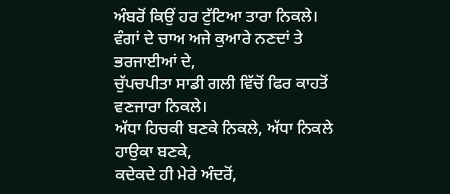ਅੰਬਰੋਂ ਕਿਉਂ ਹਰ ਟੁੱਟਿਆ ਤਾਰਾ ਨਿਕਲੇ।
ਵੰਗਾਂ ਦੇ ਚਾਅ ਅਜੇ ਕੁਆਰੇ ਨਣਦਾਂ ਤੇ ਭਰਜਾਈਆਂ ਦੇ,
ਚੁੱਪਚਪੀਤਾ ਸਾਡੀ ਗਲੀ ਵਿੱਚੋਂ ਫਿਰ ਕਾਹਤੋਂ ਵਣਜਾਰਾ ਨਿਕਲੇ।
ਅੱਧਾ ਹਿਚਕੀ ਬਣਕੇ ਨਿਕਲੇ, ਅੱਧਾ ਨਿਕਲੇ ਹਾਉਕਾ ਬਣਕੇ,
ਕਦੇਕਦੇ ਹੀ ਮੇਰੇ ਅੰਦਰੋਂ,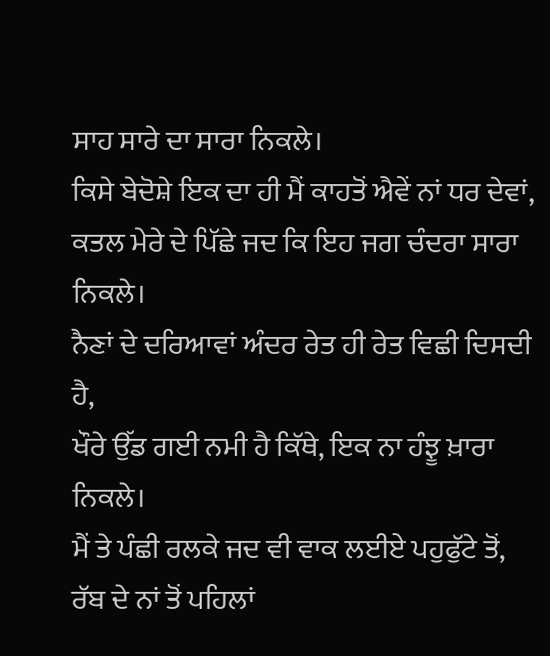ਸਾਹ ਸਾਰੇ ਦਾ ਸਾਰਾ ਨਿਕਲੇ।
ਕਿਸੇ ਬੇਦੋਸ਼ੇ ਇਕ ਦਾ ਹੀ ਮੈਂ ਕਾਹਤੋਂ ਐਵੇਂ ਨਾਂ ਧਰ ਦੇਵਾਂ,
ਕਤਲ ਮੇਰੇ ਦੇ ਪਿੱਛੇ ਜਦ ਕਿ ਇਹ ਜਗ ਚੰਦਰਾ ਸਾਰਾ ਨਿਕਲੇ।
ਨੈਣਾਂ ਦੇ ਦਰਿਆਵਾਂ ਅੰਦਰ ਰੇਤ ਹੀ ਰੇਤ ਵਿਛੀ ਦਿਸਦੀ ਹੈ,
ਖੌਰੇ ਉੱਡ ਗਈ ਨਮੀ ਹੈ ਕਿੱਥੇ, ਇਕ ਨਾ ਹੰਝੂ ਖ਼ਾਰਾ ਨਿਕਲੇ।
ਮੈਂ ਤੇ ਪੰਛੀ ਰਲਕੇ ਜਦ ਵੀ ਵਾਕ ਲਈਏ ਪਹੁਫੁੱਟੇ ਤੋਂ,
ਰੱਬ ਦੇ ਨਾਂ ਤੋਂ ਪਹਿਲਾਂ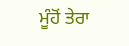ਮੂੰਹੋਂ ਤੇਰਾ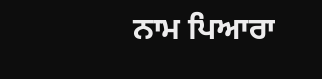ਨਾਮ ਪਿਆਰਾ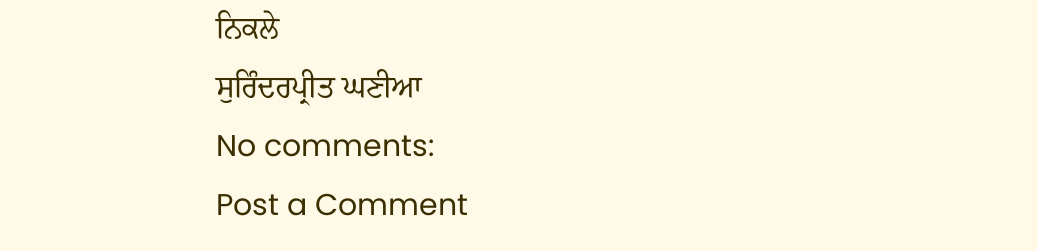ਨਿਕਲੇ
ਸੁਰਿੰਦਰਪ੍ਰੀਤ ਘਣੀਆ
No comments:
Post a Comment